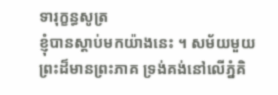ទារុក្ខន្ធសូត្រ
ខ្ញុំបានស្តាប់មកយ៉ាងនេះ ។ សម័យមួយ ព្រះដ៏មានព្រះភាគ ទ្រង់គង់នៅលើភ្នំគិ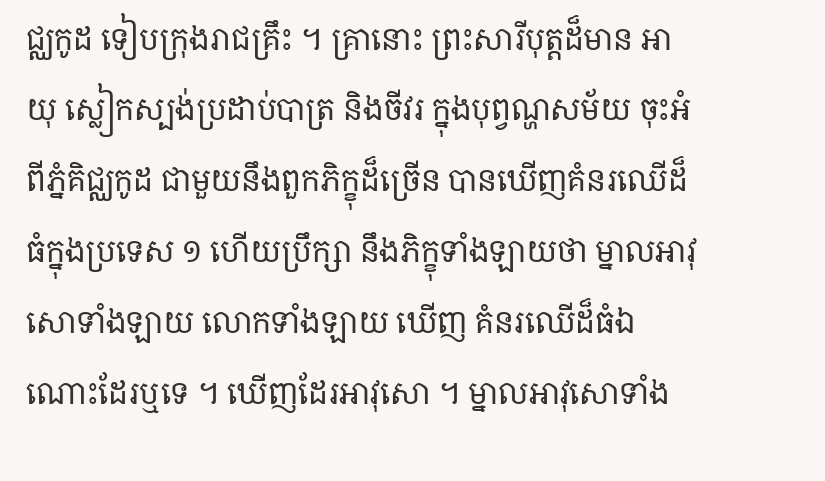ជ្ឈកូដ ទៀបក្រុងរាជគ្រឹះ ។ គ្រានោះ ព្រះសារីបុត្តដ៏មាន អាយុ ស្លៀកស្បង់ប្រដាប់បាត្រ និងចីវរ ក្នុងបុព្វណ្ហសម័យ ចុះអំពីភ្នំគិជ្ឈកូដ ជាមួយនឹងពួកភិក្ខុដ៏ច្រើន បានឃើញគំនរឈើដ៏ធំក្នុងប្រទេស ១ ហើយប្រឹក្សា នឹងភិក្ខុទាំងឡាយថា ម្នាលអាវុសោទាំងឡាយ លោកទាំងឡាយ ឃើញ គំនរឈើដ៏ធំឯណោះដែរឬទេ ។ ឃើញដែរអាវុសោ ។ ម្នាលអាវុសោទាំង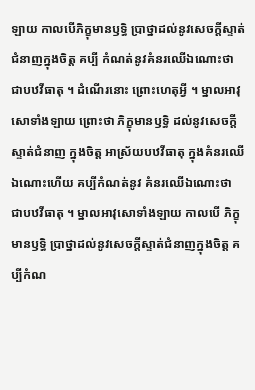ឡាយ កាលបើភិក្ខុមានឫទ្ធិ ប្រាថ្នាដល់នូវសេចក្តីស្ទាត់ជំនាញក្នុងចិត្ត គប្បី កំណត់នូវគំនរឈើឯណោះថា ជាបឋវីធាតុ ។ ដំណើរនោះ ព្រោះហេតុអ្វី ។ ម្នាលអាវុសោទាំងឡាយ ព្រោះថា ភិក្ខុមានឫទ្ធិ ដល់នូវសេចក្តីស្ទាត់ជំនាញ ក្នុងចិត្ត អាស្រ័យបឋវីធាតុ ក្នុងគំនរឈើឯណោះហើយ គប្បីកំណត់នូវ គំនរឈើឯណោះថា ជាបឋវីធាតុ ។ ម្នាលអាវុសោទាំងឡាយ កាលបើ ភិក្ខុមានឫទ្ធិ ប្រាថ្នាដល់នូវសេចក្តីស្ទាត់ជំនាញក្នុងចិត្ត គប្បីកំណ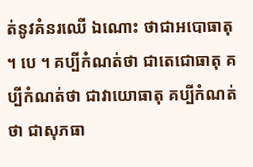ត់នូវគំនរឈើ ឯណោះ ថាជាអបោធាតុ ។ បេ ។ គប្បីកំណត់ថា ជាតេជោធាតុ គប្បីកំណត់ថា ជាវាយោធាតុ គប្បីកំណត់ថា ជាសុភធា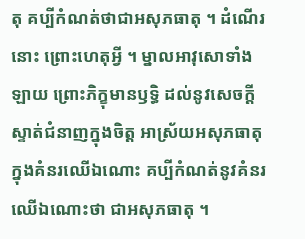តុ គប្បីកំណត់ថាជាអសុភធាតុ ។ ដំណើរនោះ ព្រោះហេតុអ្វី ។ ម្នាលអាវុសោទាំងឡាយ ព្រោះភិក្ខុមានឫទ្ធិ ដល់នូវសេចក្តីស្ទាត់ជំនាញក្នុងចិត្ត អាស្រ័យអសុភធាតុ ក្នុងគំនរឈើឯណោះ គប្បីកំណត់នូវគំនរឈើឯណោះថា ជាអសុភធាតុ ។